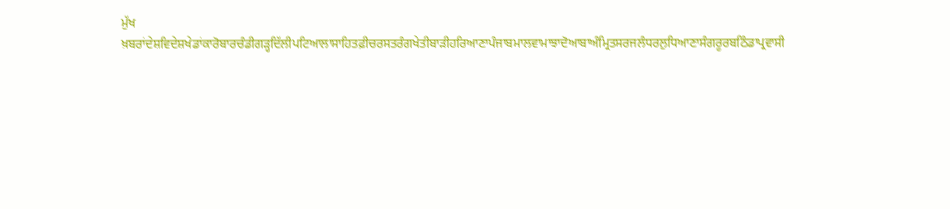ਮੁੱਖ ਖ਼ਬਰਾਂਦੇਸ਼ਵਿਦੇਸ਼ਖੇਡਾਂਕਾਰੋਬਾਰਚੰਡੀਗੜ੍ਹਦਿੱਲੀਪਟਿਆਲਾਸਾਹਿਤਫ਼ੀਚਰਸਤਰੰਗਖੇਤੀਬਾੜੀਹਰਿਆਣਾਪੰਜਾਬਮਾਲਵਾਮਾਝਾਦੋਆਬਾਅੰਮ੍ਰਿਤਸਰਜਲੰਧਰਲੁਧਿਆਣਾਸੰਗਰੂਰਬਠਿੰਡਾਪ੍ਰਵਾਸੀ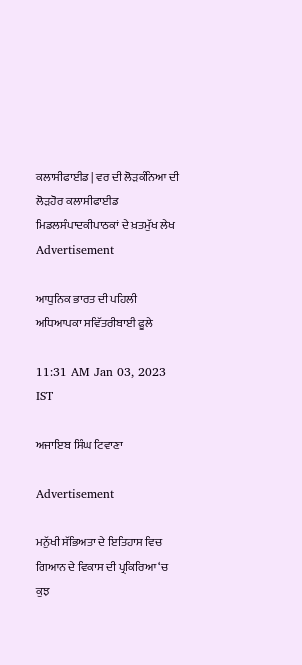ਕਲਾਸੀਫਾਈਡ | ਵਰ ਦੀ ਲੋੜਕੰਨਿਆ ਦੀ ਲੋੜਹੋਰ ਕਲਾਸੀਫਾਈਡ
ਮਿਡਲਸੰਪਾਦਕੀਪਾਠਕਾਂ ਦੇ ਖ਼ਤਮੁੱਖ ਲੇਖ
Advertisement

ਆਧੁਨਿਕ ਭਾਰਤ ਦੀ ਪਹਿਲੀ ਅਧਿਆਪਕਾ ਸਵਿੱਤਰੀਬਾਈ ਫੂਲੇ

11:31 AM Jan 03, 2023 IST

ਅਜਾਇਬ ਸਿੰਘ ਟਿਵਾਣਾ

Advertisement

ਮਨੁੱਖੀ ਸੱਭਿਅਤਾ ਦੇ ਇਤਿਹਾਸ ਵਿਚ ਗਿਆਨ ਦੇ ਵਿਕਾਸ ਦੀ ਪ੍ਰਕਿਰਿਆ ‘ਚ ਕੁਝ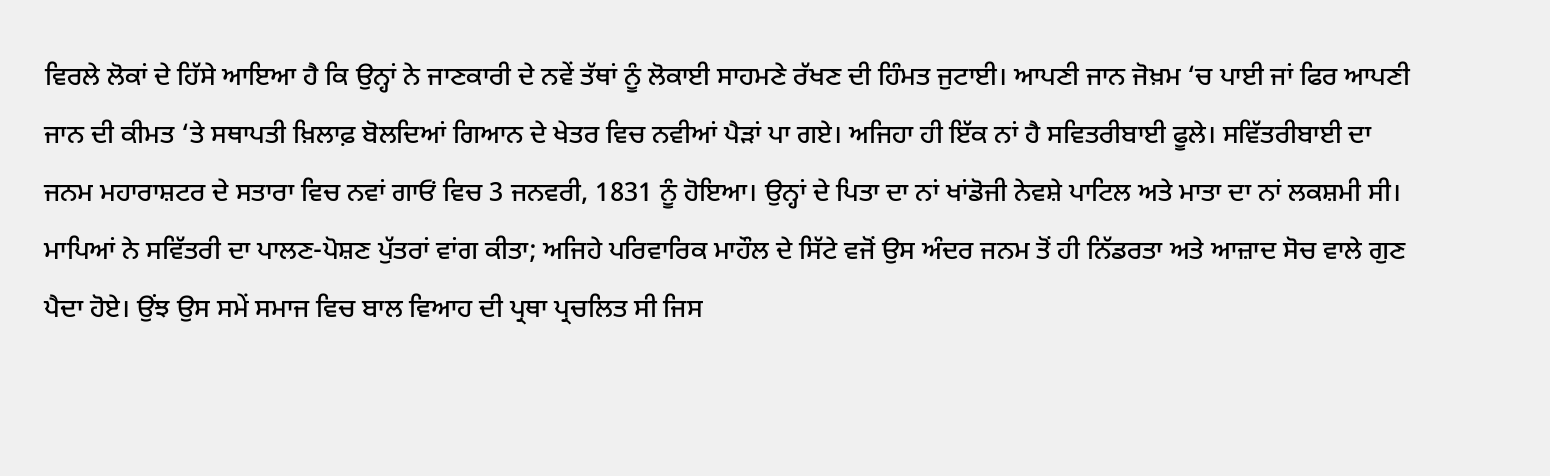ਵਿਰਲੇ ਲੋਕਾਂ ਦੇ ਹਿੱਸੇ ਆਇਆ ਹੈ ਕਿ ਉਨ੍ਹਾਂ ਨੇ ਜਾਣਕਾਰੀ ਦੇ ਨਵੇਂ ਤੱਥਾਂ ਨੂੰ ਲੋਕਾਈ ਸਾਹਮਣੇ ਰੱਖਣ ਦੀ ਹਿੰਮਤ ਜੁਟਾਈ। ਆਪਣੀ ਜਾਨ ਜੋਖ਼ਮ ‘ਚ ਪਾਈ ਜਾਂ ਫਿਰ ਆਪਣੀ ਜਾਨ ਦੀ ਕੀਮਤ ‘ਤੇ ਸਥਾਪਤੀ ਖ਼ਿਲਾਫ਼ ਬੋਲਦਿਆਂ ਗਿਆਨ ਦੇ ਖੇਤਰ ਵਿਚ ਨਵੀਆਂ ਪੈੜਾਂ ਪਾ ਗਏ। ਅਜਿਹਾ ਹੀ ਇੱਕ ਨਾਂ ਹੈ ਸਵਿਤਰੀਬਾਈ ਫੂਲੇ। ਸਵਿੱਤਰੀਬਾਈ ਦਾ ਜਨਮ ਮਹਾਰਾਸ਼ਟਰ ਦੇ ਸਤਾਰਾ ਵਿਚ ਨਵਾਂ ਗਾਓਂ ਵਿਚ 3 ਜਨਵਰੀ, 1831 ਨੂੰ ਹੋਇਆ। ਉਨ੍ਹਾਂ ਦੇ ਪਿਤਾ ਦਾ ਨਾਂ ਖਾਂਡੋਜੀ ਨੇਵਸ਼ੇ ਪਾਟਿਲ ਅਤੇ ਮਾਤਾ ਦਾ ਨਾਂ ਲਕਸ਼ਮੀ ਸੀ। ਮਾਪਿਆਂ ਨੇ ਸਵਿੱਤਰੀ ਦਾ ਪਾਲਣ-ਪੋਸ਼ਣ ਪੁੱਤਰਾਂ ਵਾਂਗ ਕੀਤਾ; ਅਜਿਹੇ ਪਰਿਵਾਰਿਕ ਮਾਹੌਲ ਦੇ ਸਿੱਟੇ ਵਜੋਂ ਉਸ ਅੰਦਰ ਜਨਮ ਤੋਂ ਹੀ ਨਿੱਡਰਤਾ ਅਤੇ ਆਜ਼ਾਦ ਸੋਚ ਵਾਲੇ ਗੁਣ ਪੈਦਾ ਹੋਏ। ਉਂਝ ਉਸ ਸਮੇਂ ਸਮਾਜ ਵਿਚ ਬਾਲ ਵਿਆਹ ਦੀ ਪ੍ਰਥਾ ਪ੍ਰਚਲਿਤ ਸੀ ਜਿਸ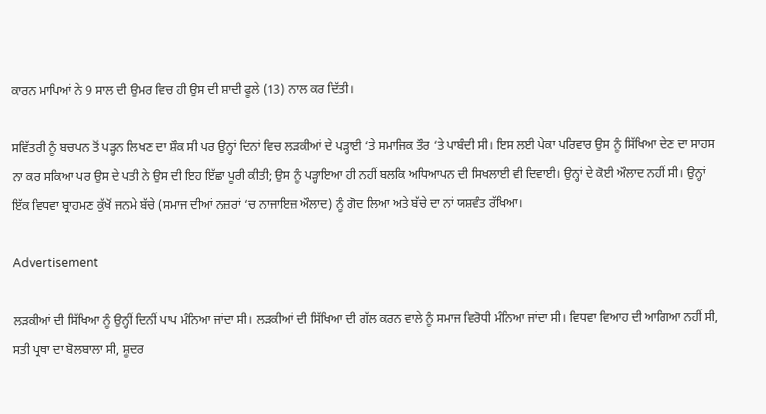ਕਾਰਨ ਮਾਪਿਆਂ ਨੇ 9 ਸਾਲ ਦੀ ਉਮਰ ਵਿਚ ਹੀ ਉਸ ਦੀ ਸ਼ਾਦੀ ਫੂਲੇ (13) ਨਾਲ ਕਰ ਦਿੱਤੀ।

ਸਵਿੱਤਰੀ ਨੂੰ ਬਚਪਨ ਤੋਂ ਪੜ੍ਹਨ ਲਿਖਣ ਦਾ ਸ਼ੌਕ ਸੀ ਪਰ ਉਨ੍ਹਾਂ ਦਿਨਾਂ ਵਿਚ ਲੜਕੀਆਂ ਦੇ ਪੜ੍ਹਾਈ ‘ਤੇ ਸਮਾਜਿਕ ਤੌਰ ‘ਤੇ ਪਾਬੰਦੀ ਸੀ। ਇਸ ਲਈ ਪੇਕਾ ਪਰਿਵਾਰ ਉਸ ਨੂੰ ਸਿੱਖਿਆ ਦੇਣ ਦਾ ਸਾਹਸ ਨਾ ਕਰ ਸਕਿਆ ਪਰ ਉਸ ਦੇ ਪਤੀ ਨੇ ਉਸ ਦੀ ਇਹ ਇੱਛਾ ਪੂਰੀ ਕੀਤੀ; ਉਸ ਨੂੰ ਪੜ੍ਹਾਇਆ ਹੀ ਨਹੀਂ ਬਲਕਿ ਅਧਿਆਪਨ ਦੀ ਸਿਖਲਾਈ ਵੀ ਦਿਵਾਈ। ਉਨ੍ਹਾਂ ਦੇ ਕੋਈ ਔਲਾਦ ਨਹੀਂ ਸੀ। ਉਨ੍ਹਾਂ ਇੱਕ ਵਿਧਵਾ ਬ੍ਰਾਹਮਣ ਕੁੱਖੋਂ ਜਨਮੇ ਬੱਚੇ (ਸਮਾਜ ਦੀਆਂ ਨਜ਼ਰਾਂ ‘ਚ ਨਾਜਾਇਜ਼ ਔਲਾਦ) ਨੂੰ ਗੋਦ ਲਿਆ ਅਤੇ ਬੱਚੇ ਦਾ ਨਾਂ ਯਸ਼ਵੰਤ ਰੱਖਿਆ।

Advertisement

ਲੜਕੀਆਂ ਦੀ ਸਿੱਖਿਆ ਨੂੰ ਉਨ੍ਹੀਂ ਦਿਨੀਂ ਪਾਪ ਮੰਨਿਆ ਜਾਂਦਾ ਸੀ। ਲੜਕੀਆਂ ਦੀ ਸਿੱਖਿਆ ਦੀ ਗੱਲ ਕਰਨ ਵਾਲੇ ਨੂੰ ਸਮਾਜ ਵਿਰੋਧੀ ਮੰਨਿਆ ਜਾਂਦਾ ਸੀ। ਵਿਧਵਾ ਵਿਆਹ ਦੀ ਆਗਿਆ ਨਹੀਂ ਸੀ, ਸਤੀ ਪ੍ਰਥਾ ਦਾ ਬੋਲਬਾਲਾ ਸੀ, ਸ਼ੂਦਰ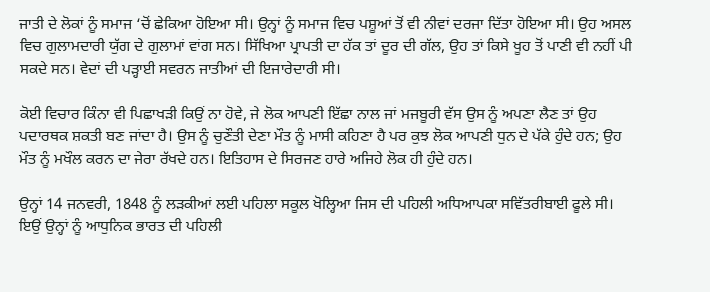ਜਾਤੀ ਦੇ ਲੋਕਾਂ ਨੂੰ ਸਮਾਜ ‘ਚੋਂ ਛੇਕਿਆ ਹੋਇਆ ਸੀ। ਉਨ੍ਹਾਂ ਨੂੰ ਸਮਾਜ ਵਿਚ ਪਸ਼ੂਆਂ ਤੋਂ ਵੀ ਨੀਵਾਂ ਦਰਜਾ ਦਿੱਤਾ ਹੋਇਆ ਸੀ। ਉਹ ਅਸਲ ਵਿਚ ਗੁਲਾਮਦਾਰੀ ਯੁੱਗ ਦੇ ਗੁਲਾਮਾਂ ਵਾਂਗ ਸਨ। ਸਿੱਖਿਆ ਪ੍ਰਾਪਤੀ ਦਾ ਹੱਕ ਤਾਂ ਦੂਰ ਦੀ ਗੱਲ, ਉਹ ਤਾਂ ਕਿਸੇ ਖੂਹ ਤੋਂ ਪਾਣੀ ਵੀ ਨਹੀਂ ਪੀ ਸਕਦੇ ਸਨ। ਵੇਦਾਂ ਦੀ ਪੜ੍ਹਾਈ ਸਵਰਨ ਜਾਤੀਆਂ ਦੀ ਇਜਾਰੇਦਾਰੀ ਸੀ।

ਕੋਈ ਵਿਚਾਰ ਕਿੰਨਾ ਵੀ ਪਿਛਾਖੜੀ ਕਿਉਂ ਨਾ ਹੋਵੇ, ਜੇ ਲੋਕ ਆਪਣੀ ਇੱਛਾ ਨਾਲ ਜਾਂ ਮਜਬੂਰੀ ਵੱਸ ਉਸ ਨੂੰ ਅਪਣਾ ਲੈਣ ਤਾਂ ਉਹ ਪਦਾਰਥਕ ਸ਼ਕਤੀ ਬਣ ਜਾਂਦਾ ਹੈ। ਉਸ ਨੂੰ ਚੁਣੌਤੀ ਦੇਣਾ ਮੌਤ ਨੂੰ ਮਾਸੀ ਕਹਿਣਾ ਹੈ ਪਰ ਕੁਝ ਲੋਕ ਆਪਣੀ ਧੁਨ ਦੇ ਪੱਕੇ ਹੁੰਦੇ ਹਨ; ਉਹ ਮੌਤ ਨੂੰ ਮਖੌਲ ਕਰਨ ਦਾ ਜੇਰਾ ਰੱਖਦੇ ਹਨ। ਇਤਿਹਾਸ ਦੇ ਸਿਰਜਣ ਹਾਰੇ ਅਜਿਹੇ ਲੋਕ ਹੀ ਹੁੰਦੇ ਹਨ।

ਉਨ੍ਹਾਂ 14 ਜਨਵਰੀ, 1848 ਨੂੰ ਲੜਕੀਆਂ ਲਈ ਪਹਿਲਾ ਸਕੂਲ ਖੋਲ੍ਹਿਆ ਜਿਸ ਦੀ ਪਹਿਲੀ ਅਧਿਆਪਕਾ ਸਵਿੱਤਰੀਬਾਈ ਫੂਲੇ ਸੀ। ਇਉਂ ਉਨ੍ਹਾਂ ਨੂੰ ਆਧੁਨਿਕ ਭਾਰਤ ਦੀ ਪਹਿਲੀ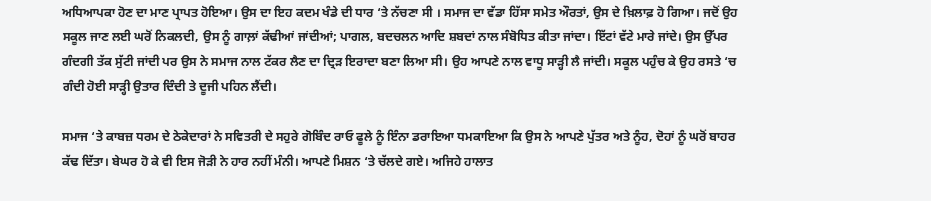ਅਧਿਆਪਕਾ ਹੋਣ ਦਾ ਮਾਣ ਪ੍ਰਾਪਤ ਹੋਇਆ। ਉਸ ਦਾ ਇਹ ਕਦਮ ਖੰਡੇ ਦੀ ਧਾਰ ‘ਤੇ ਨੱਚਣਾ ਸੀ । ਸਮਾਜ ਦਾ ਵੱਡਾ ਹਿੱਸਾ ਸਮੇਤ ਔਰਤਾਂ, ਉਸ ਦੇ ਖ਼ਿਲਾਫ਼ ਹੋ ਗਿਆ। ਜਦੋਂ ਉਹ ਸਕੂਲ ਜਾਣ ਲਈ ਘਰੋਂ ਨਿਕਲਦੀ, ਉਸ ਨੂੰ ਗਾਲ਼ਾਂ ਕੱਢੀਆਂ ਜਾਂਦੀਆਂ; ਪਾਗਲ, ਬਦਚਲਨ ਆਦਿ ਸ਼ਬਦਾਂ ਨਾਲ ਸੰਬੋਧਿਤ ਕੀਤਾ ਜਾਂਦਾ। ਇੱਟਾਂ ਵੱਟੇ ਮਾਰੇ ਜਾਂਦੇ। ਉਸ ਉੱਪਰ ਗੰਦਗੀ ਤੱਕ ਸੁੱਟੀ ਜਾਂਦੀ ਪਰ ਉਸ ਨੇ ਸਮਾਜ ਨਾਲ ਟੱਕਰ ਲੈਣ ਦਾ ਦ੍ਰਿੜ ਇਰਾਦਾ ਬਣਾ ਲਿਆ ਸੀ। ਉਹ ਆਪਣੇ ਨਾਲ ਵਾਧੂ ਸਾੜ੍ਹੀ ਲੈ ਜਾਂਦੀ। ਸਕੂਲ ਪਹੁੰਚ ਕੇ ਉਹ ਰਸਤੇ ‘ਚ ਗੰਦੀ ਹੋਈ ਸਾੜ੍ਹੀ ਉਤਾਰ ਦਿੰਦੀ ਤੇ ਦੂਜੀ ਪਹਿਨ ਲੈਂਦੀ।

ਸਮਾਜ ‘ਤੇ ਕਾਬਜ਼ ਧਰਮ ਦੇ ਠੇਕੇਦਾਰਾਂ ਨੇ ਸਵਿਤਰੀ ਦੇ ਸਹੁਰੇ ਗੋਬਿੰਦ ਰਾਓ ਫੂਲੇ ਨੂੰ ਇੰਨਾ ਡਰਾਇਆ ਧਮਕਾਇਆ ਕਿ ਉਸ ਨੇ ਆਪਣੇ ਪੁੱਤਰ ਅਤੇ ਨੂੰਹ, ਦੋਹਾਂ ਨੂੰ ਘਰੋਂ ਬਾਹਰ ਕੱਢ ਦਿੱਤਾ। ਬੇਘਰ ਹੋ ਕੇ ਵੀ ਇਸ ਜੋੜੀ ਨੇ ਹਾਰ ਨਹੀਂ ਮੰਨੀ। ਆਪਣੇ ਮਿਸ਼ਨ ‘ਤੇ ਚੱਲਦੇ ਗਏ। ਅਜਿਹੇ ਹਾਲਾਤ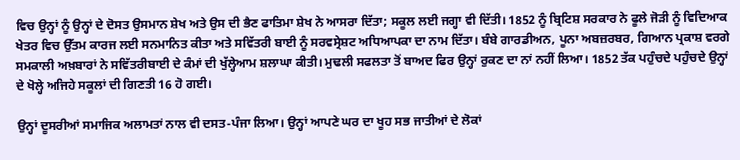ਵਿਚ ਉਨ੍ਹਾਂ ਨੂੰ ਉਨ੍ਹਾਂ ਦੇ ਦੋਸਤ ਉਸਮਾਨ ਸ਼ੇਖ ਅਤੇ ਉਸ ਦੀ ਭੈਣ ਫਾਤਿਮਾ ਸ਼ੇਖ ਨੇ ਆਸਰਾ ਦਿੱਤਾ; ਸਕੂਲ ਲਈ ਜਗ੍ਹਾ ਵੀ ਦਿੱਤੀ। 1852 ਨੂੰ ਬ੍ਰਿਟਿਸ਼ ਸਰਕਾਰ ਨੇ ਫੂਲੇ ਜੋੜੀ ਨੂੰ ਵਿਦਿਆਕ ਖੇਤਰ ਵਿਚ ਉੱਤਮ ਕਾਰਜ ਲਈ ਸਨਮਾਨਿਤ ਕੀਤਾ ਅਤੇ ਸਵਿੱਤਰੀ ਬਾਈ ਨੂੰ ਸਰਵਸ੍ਰੇਸ਼ਟ ਅਧਿਆਪਕਾ ਦਾ ਨਾਮ ਦਿੱਤਾ। ਬੰਬੇ ਗਾਰਡੀਅਨ, ਪੂਨਾ ਅਬਜ਼ਰਬਰ, ਗਿਆਨ ਪ੍ਰਕਾਸ਼ ਵਰਗੇ ਸਮਕਾਲੀ ਅਖ਼ਬਾਰਾਂ ਨੇ ਸਵਿੱਤਰੀਬਾਈ ਦੇ ਕੰਮਾਂ ਦੀ ਖੁੱਲ੍ਹੇਆਮ ਸ਼ਲਾਘਾ ਕੀਤੀ। ਮੁਢਲੀ ਸਫਲਤਾ ਤੋਂ ਬਾਅਦ ਫਿਰ ਉਨ੍ਹਾਂ ਰੁਕਣ ਦਾ ਨਾਂ ਨਹੀਂ ਲਿਆ। 1852 ਤੱਕ ਪਹੁੰਚਦੇ ਪਹੁੰਚਦੇ ਉਨ੍ਹਾਂ ਦੇ ਖੋਲ੍ਹੇ ਅਜਿਹੇ ਸਕੂਲਾਂ ਦੀ ਗਿਣਤੀ 16 ਹੋ ਗਈ।

ਉਨ੍ਹਾਂ ਦੂਸਰੀਆਂ ਸਮਾਜਿਕ ਅਲਾਮਤਾਂ ਨਾਲ ਵੀ ਦਸਤ-ਪੰਜਾ ਲਿਆ। ਉਨ੍ਹਾਂ ਆਪਣੇ ਘਰ ਦਾ ਖੂਹ ਸਭ ਜਾਤੀਆਂ ਦੇ ਲੋਕਾਂ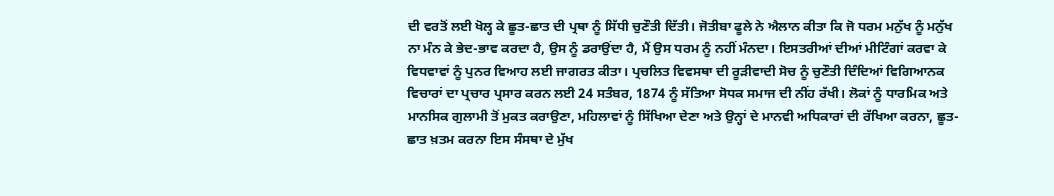ਦੀ ਵਰਤੋਂ ਲਈ ਖੋਲ੍ਹ ਕੇ ਛੂਤ-ਛਾਤ ਦੀ ਪ੍ਰਥਾ ਨੂੰ ਸਿੱਧੀ ਚੁਣੌਤੀ ਦਿੱਤੀ। ਜੋਤੀਬਾ ਫੂਲੇ ਨੇ ਐਲਾਨ ਕੀਤਾ ਕਿ ਜੋ ਧਰਮ ਮਨੁੱਖ ਨੂੰ ਮਨੁੱਖ ਨਾ ਮੰਨ ਕੇ ਭੇਦ-ਭਾਵ ਕਰਦਾ ਹੈ, ਉਸ ਨੂੰ ਡਰਾਉਂਦਾ ਹੈ, ਮੈਂ ਉਸ ਧਰਮ ਨੂੰ ਨਹੀਂ ਮੰਨਦਾ। ਇਸਤਰੀਆਂ ਦੀਆਂ ਮੀਟਿੰਗਾਂ ਕਰਵਾ ਕੇ ਵਿਧਵਾਵਾਂ ਨੂੰ ਪੁਨਰ ਵਿਆਹ ਲਈ ਜਾਗਰਤ ਕੀਤਾ। ਪ੍ਰਚਲਿਤ ਵਿਵਸਥਾ ਦੀ ਰੂੜੀਵਾਦੀ ਸੋਚ ਨੂੰ ਚੁਣੌਤੀ ਦਿੰਦਿਆਂ ਵਿਗਿਆਨਕ ਵਿਚਾਰਾਂ ਦਾ ਪ੍ਰਚਾਰ ਪ੍ਰਸਾਰ ਕਰਨ ਲਈ 24 ਸਤੰਬਰ, 1874 ਨੂੰ ਸੱਤਿਆ ਸੋਧਕ ਸਮਾਜ ਦੀ ਨੀਂਹ ਰੱਖੀ। ਲੋਕਾਂ ਨੂੰ ਧਾਰਮਿਕ ਅਤੇ ਮਾਨਸਿਕ ਗੁਲਾਮੀ ਤੋਂ ਮੁਕਤ ਕਰਾਉਣਾ, ਮਹਿਲਾਵਾਂ ਨੂੰ ਸਿੱਖਿਆ ਦੇਣਾ ਅਤੇ ਉਨ੍ਹਾਂ ਦੇ ਮਾਨਵੀ ਅਧਿਕਾਰਾਂ ਦੀ ਰੱਖਿਆ ਕਰਨਾ, ਛੂਤ-ਛਾਤ ਖ਼ਤਮ ਕਰਨਾ ਇਸ ਸੰਸਥਾ ਦੇ ਮੁੱਖ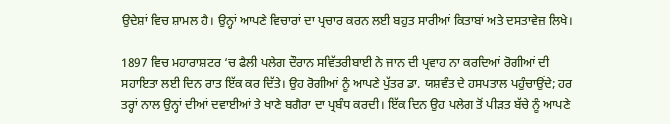ਉਦੇਸ਼ਾਂ ਵਿਚ ਸ਼ਾਮਲ ਹੈ। ਉਨ੍ਹਾਂ ਆਪਣੇ ਵਿਚਾਰਾਂ ਦਾ ਪ੍ਰਚਾਰ ਕਰਨ ਲਈ ਬਹੁਤ ਸਾਰੀਆਂ ਕਿਤਾਬਾਂ ਅਤੇ ਦਸਤਾਵੇਜ਼ ਲਿਖੇ।

1897 ਵਿਚ ਮਹਾਰਾਸ਼ਟਰ ‘ਚ ਫੈਲੀ ਪਲੇਗ ਦੌਰਾਨ ਸਵਿੱਤਰੀਬਾਈ ਨੇ ਜਾਨ ਦੀ ਪ੍ਰਵਾਹ ਨਾ ਕਰਦਿਆਂ ਰੋਗੀਆਂ ਦੀ ਸਹਾਇਤਾ ਲਈ ਦਿਨ ਰਾਤ ਇੱਕ ਕਰ ਦਿੱਤੇ। ਉਹ ਰੋਗੀਆਂ ਨੂੰ ਆਪਣੇ ਪੁੱਤਰ ਡਾ. ਯਸ਼ਵੰਤ ਦੇ ਹਸਪਤਾਲ ਪਹੁੰਚਾਉਂਦੇ; ਹਰ ਤਰ੍ਹਾਂ ਨਾਲ ਉਨ੍ਹਾਂ ਦੀਆਂ ਦਵਾਈਆਂ ਤੇ ਖਾਣੇ ਬਗੈਰਾ ਦਾ ਪ੍ਰਬੰਧ ਕਰਦੀ। ਇੱਕ ਦਿਨ ਉਹ ਪਲੇਗ ਤੋਂ ਪੀੜਤ ਬੱਚੇ ਨੂੰ ਆਪਣੇ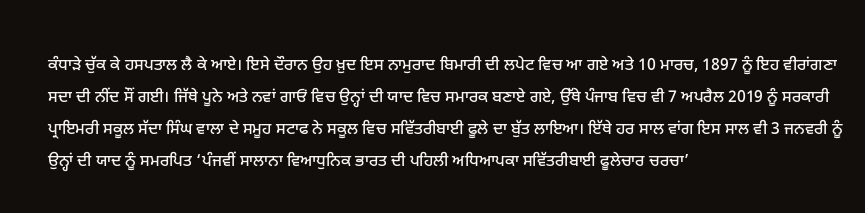ਕੰਧਾੜੇ ਚੁੱਕ ਕੇ ਹਸਪਤਾਲ ਲੈ ਕੇ ਆਏ। ਇਸੇ ਦੌਰਾਨ ਉਹ ਖ਼ੁਦ ਇਸ ਨਾਮੁਰਾਦ ਬਿਮਾਰੀ ਦੀ ਲਪੇਟ ਵਿਚ ਆ ਗਏ ਅਤੇ 10 ਮਾਰਚ, 1897 ਨੂੰ ਇਹ ਵੀਰਾਂਗਣਾ ਸਦਾ ਦੀ ਨੀਂਦ ਸੌਂ ਗਈ। ਜਿੱਥੇ ਪੂਨੇ ਅਤੇ ਨਵਾਂ ਗਾਓਂ ਵਿਚ ਉਨ੍ਹਾਂ ਦੀ ਯਾਦ ਵਿਚ ਸਮਾਰਕ ਬਣਾਏ ਗਏ, ਉੱਥੇ ਪੰਜਾਬ ਵਿਚ ਵੀ 7 ਅਪਰੈਲ 2019 ਨੂੰ ਸਰਕਾਰੀ ਪ੍ਰਾਇਮਰੀ ਸਕੂਲ ਸੱਦਾ ਸਿੰਘ ਵਾਲਾ ਦੇ ਸਮੂਹ ਸਟਾਫ ਨੇ ਸਕੂਲ ਵਿਚ ਸਵਿੱਤਰੀਬਾਈ ਫੂਲੇ ਦਾ ਬੁੱਤ ਲਾਇਆ। ਇੱਥੇ ਹਰ ਸਾਲ ਵਾਂਗ ਇਸ ਸਾਲ ਵੀ 3 ਜਨਵਰੀ ਨੂੰ ਉਨ੍ਹਾਂ ਦੀ ਯਾਦ ਨੂੰ ਸਮਰਪਿਤ ‘ਪੰਜਵੀਂ ਸਾਲਾਨਾ ਵਿਆਧੁਨਿਕ ਭਾਰਤ ਦੀ ਪਹਿਲੀ ਅਧਿਆਪਕਾ ਸਵਿੱਤਰੀਬਾਈ ਫੂਲੇਚਾਰ ਚਰਚਾ’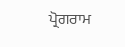ਪ੍ਰੋਗਰਾਮ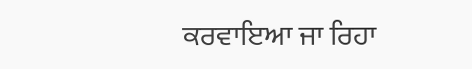ਕਰਵਾਇਆ ਜਾ ਰਿਹਾ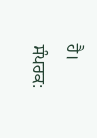ਹੈ।
ਸੰਪਰਕ: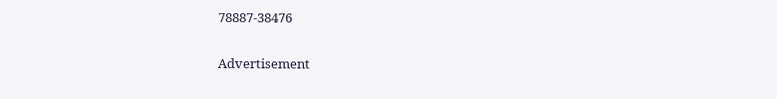78887-38476

Advertisement